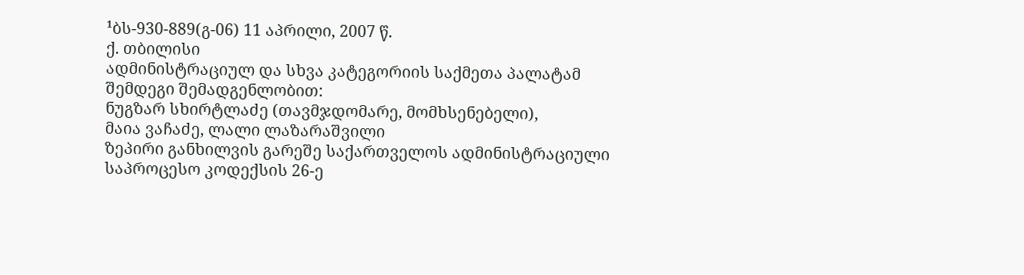¹ბს-930-889(გ-06) 11 აპრილი, 2007 წ.
ქ. თბილისი
ადმინისტრაციულ და სხვა კატეგორიის საქმეთა პალატამ
შემდეგი შემადგენლობით:
ნუგზარ სხირტლაძე (თავმჯდომარე, მომხსენებელი),
მაია ვაჩაძე, ლალი ლაზარაშვილი
ზეპირი განხილვის გარეშე საქართველოს ადმინისტრაციული საპროცესო კოდექსის 26-ე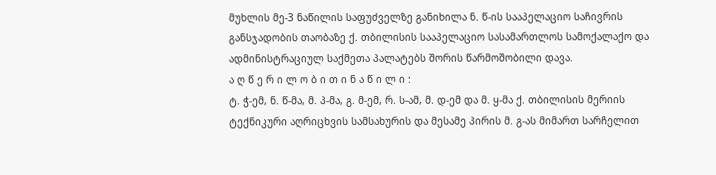მუხლის მე-3 ნაწილის საფუძველზე განიხილა ნ. წ-ის სააპელაციო საჩივრის განსჯადობის თაობაზე ქ. თბილისის სააპელაციო სასამართლოს სამოქალაქო და ადმინისტრაციულ საქმეთა პალატებს შორის წარმოშობილი დავა.
ა ღ წ ე რ ი ლ ო ბ ი თ ი ნ ა წ ი ლ ი :
ტ. ჭ-ემ, ნ. წ-მა, მ. პ-მა, გ. მ-ემ, რ. ს-ამ, მ. დ-ემ და მ. ყ-მა ქ. თბილისის მერიის ტექნიკური აღრიცხვის სამსახურის და მესამე პირის მ. გ-ას მიმართ სარჩელით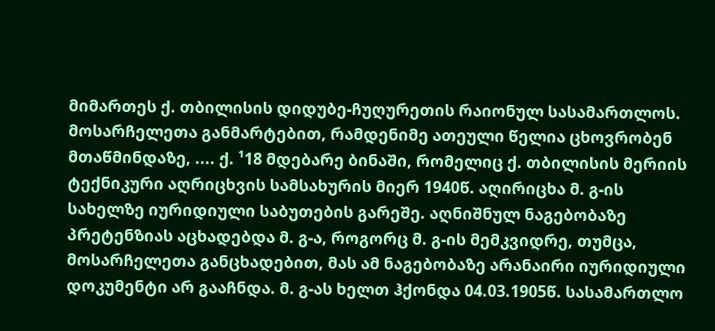მიმართეს ქ. თბილისის დიდუბე-ჩუღურეთის რაიონულ სასამართლოს.
მოსარჩელეთა განმარტებით, რამდენიმე ათეული წელია ცხოვრობენ მთაწმინდაზე, .... ქ. ¹18 მდებარე ბინაში, რომელიც ქ. თბილისის მერიის ტექნიკური აღრიცხვის სამსახურის მიერ 1940წ. აღირიცხა მ. გ-ის სახელზე იურიდიული საბუთების გარეშე. აღნიშნულ ნაგებობაზე პრეტენზიას აცხადებდა მ. გ-ა, როგორც მ. გ-ის მემკვიდრე, თუმცა, მოსარჩელეთა განცხადებით, მას ამ ნაგებობაზე არანაირი იურიდიული დოკუმენტი არ გააჩნდა. მ. გ-ას ხელთ ჰქონდა 04.03.1905წ. სასამართლო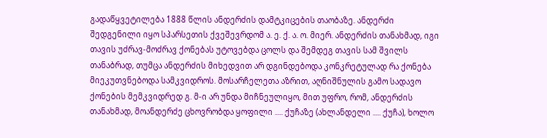გადაწყვეტილება 1888 წლის ანდერძის დამტკიცების თაობაზე. ანდერძი შედგენილი იყო სპარსეთის ქვეშევრდომ ა. ე. ქ. ა. ო. მიერ. ანდერძის თანახმად, იგი თავის უძრავ-მოძრავ ქონებას უტოვებდა ცოლს და შემდეგ თავის სამ შვილს თანაბრად, თუმცა ანდერძის მიხედვით არ დგინდებოდა კონკრეტულად რა ქონება მიეკუთვნებოდა სამკვიდროს. მოსარჩელეთა აზრით, აღნიშნულის გამო სადავო ქონების მემკვიდრედ გ. მ-ი არ უნდა მიჩნეულიყო, მით უფრო, რომ, ანდერძის თანახმად, მოანდერძე ცხოვრობდა ყოფილი .... ქუჩაზე (ახლანდელი .... ქუჩა), ხოლო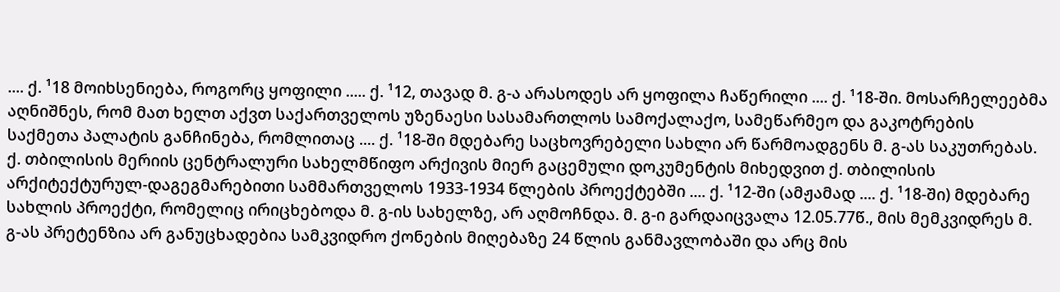.... ქ. ¹18 მოიხსენიება, როგორც ყოფილი ..... ქ. ¹12, თავად მ. გ-ა არასოდეს არ ყოფილა ჩაწერილი .... ქ. ¹18-ში. მოსარჩელეებმა აღნიშნეს, რომ მათ ხელთ აქვთ საქართველოს უზენაესი სასამართლოს სამოქალაქო, სამეწარმეო და გაკოტრების საქმეთა პალატის განჩინება, რომლითაც .... ქ. ¹18-ში მდებარე საცხოვრებელი სახლი არ წარმოადგენს მ. გ-ას საკუთრებას. ქ. თბილისის მერიის ცენტრალური სახელმწიფო არქივის მიერ გაცემული დოკუმენტის მიხედვით ქ. თბილისის არქიტექტურულ-დაგეგმარებითი სამმართველოს 1933-1934 წლების პროექტებში .... ქ. ¹12-ში (ამჟამად .... ქ. ¹18-ში) მდებარე სახლის პროექტი, რომელიც ირიცხებოდა მ. გ-ის სახელზე, არ აღმოჩნდა. მ. გ-ი გარდაიცვალა 12.05.77წ., მის მემკვიდრეს მ. გ-ას პრეტენზია არ განუცხადებია სამკვიდრო ქონების მიღებაზე 24 წლის განმავლობაში და არც მის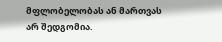მფლობელობას ან მართვას არ შედგომია.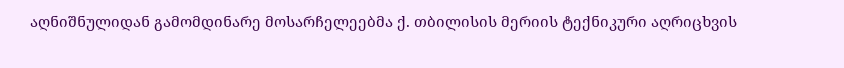აღნიშნულიდან გამომდინარე მოსარჩელეებმა ქ. თბილისის მერიის ტექნიკური აღრიცხვის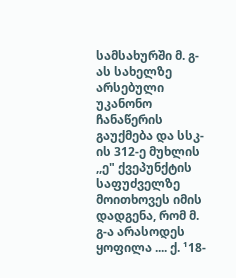სამსახურში მ. გ-ას სახელზე არსებული უკანონო ჩანაწერის გაუქმება და სსკ-ის 312-ე მუხლის ,,ე" ქვეპუნქტის საფუძველზე მოითხოვეს იმის დადგენა, რომ მ. გ-ა არასოდეს ყოფილა .... ქ. ¹18-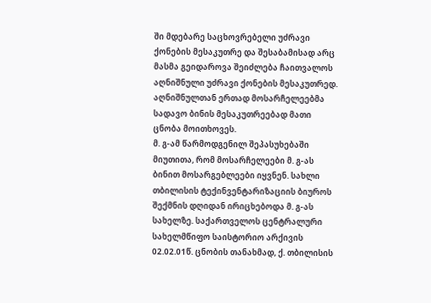ში მდებარე საცხოვრებელი უძრავი ქონების მესაკუთრე და შესაბამისად არც მასმა გეიდაროვა შეიძლება ჩაითვალოს აღნიშნული უძრავი ქონების მესაკუთრედ. აღნიშნულთან ერთად მოსარჩელეებმა სადავო ბინის მესაკუთრეებად მათი ცნობა მოითხოვეს.
მ. გ-ამ წარმოდგენილ შეპასუხებაში მიუთითა, რომ მოსარჩელეები მ. გ-ას ბინით მოსარგებლეები იყვნენ. სახლი თბილისის ტექინვენტარიზაციის ბიუროს შექმნის დღიდან ირიცხებოდა მ. გ-ას სახელზე. საქართველოს ცენტრალური სახელმწიფო საისტორიო არქივის 02.02.01წ. ცნობის თანახმად, ქ. თბილისის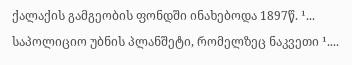ქალაქის გამგეობის ფონდში ინახებოდა 1897წ. ¹... საპოლიციო უბნის პლანშეტი, რომელზეც ნაკვეთი ¹....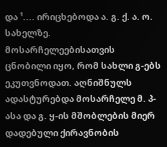და ¹.... ირიცხებოდა ა. გ. ქ. ა. ო. სახელზე. მოსარჩელეებისათვის ცნობილი იყო, რომ სახლი გ-ებს ეკუთვნოდათ. აღნიშნულს ადასტურებდა მოსარჩელე მ. პ-ასა და გ. ყ-ის მშობლების მიერ დადებული ქირავნობის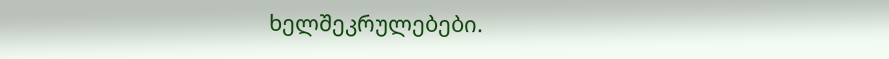ხელშეკრულებები.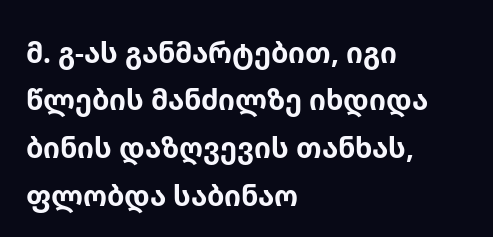მ. გ-ას განმარტებით, იგი წლების მანძილზე იხდიდა ბინის დაზღვევის თანხას, ფლობდა საბინაო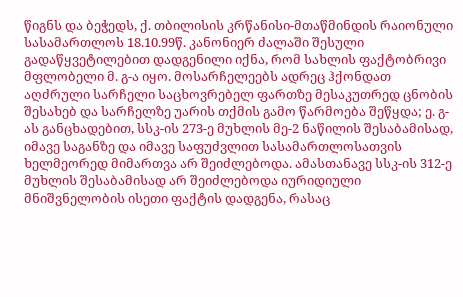წიგნს და ბეჭედს, ქ. თბილისის კრწანისი-მთაწმინდის რაიონული სასამართლოს 18.10.99წ. კანონიერ ძალაში შესული გადაწყვეტილებით დადგენილი იქნა, რომ სახლის ფაქტობრივი მფლობელი მ. გ-ა იყო. მოსარჩელეებს ადრეც ჰქონდათ აღძრული სარჩელი საცხოვრებელ ფართზე მესაკუთრედ ცნობის შესახებ და სარჩელზე უარის თქმის გამო წარმოება შეწყდა; ე. გ-ას განცხადებით, სსკ-ის 273-ე მუხლის მე-2 ნაწილის შესაბამისად, იმავე საგანზე და იმავე საფუძვლით სასამართლოსათვის ხელმეორედ მიმართვა არ შეიძლებოდა. ამასთანავე სსკ-ის 312-ე მუხლის შესაბამისად არ შეიძლებოდა იურიდიული მნიშვნელობის ისეთი ფაქტის დადგენა, რასაც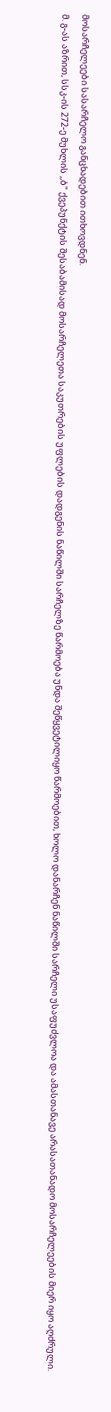მოსარჩელეები სასარჩელო განცხადებით ითხოვდნენ.
მ. გ-ას აზრით, სსკ-ის 272-ე მუხლის ,,ბ" ქვეპუნქტის შესაბამისად მოსარჩელეთა საკუთრების უფლების დადგენის ნაწილში სარჩელზე წარმოება უნდა შეწყვეტილიყო წარმოებით, ხოლო დანარჩენ ნაწილში სარჩელი უსაფუძვლოა და ამასთანავე არასათანადო მოსარჩელეების მიერ იყო აღძრული.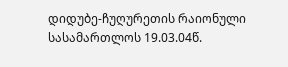დიდუბე-ჩუღურეთის რაიონული სასამართლოს 19.03.04წ.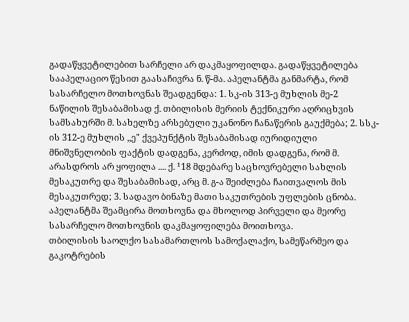გადაწყვეტილებით სარჩელი არ დაკმაყოფილდა. გადაწყვეტილება სააპელაციო წესით გაასაჩივრა ნ. წ-მა. აპელანტმა განმარტა, რომ სასარჩელო მოთხოვნას შეადგენდა: 1. სკ-ის 313-ე მუხლის მე-2 ნაწილის შესაბამისად ქ. თბილისის მერიის ტექნიკური აღრიცხვის სამსახურში მ. სახელზე არსებული უკანონო ჩანაწერის გაუქმება; 2. სსკ-ის 312-ე მუხლის ,,ე" ქვეპუნქტის შესაბამისად იურიდიული მნიშვნელობის ფაქტის დადგენა, კერძოდ, იმის დადგენა, რომ მ. არასდროს არ ყოფილა .... ქ. ¹18 მდებარე საცხოვრებელი სახლის მესაკუთრე და შესაბამისად, არც მ. გ-ა შეიძლება ჩაითვალოს მის მესაკუთრედ; 3. სადავო ბინაზე მათი საკუთრების უფლების ცნობა. აპელანტმა შეამცირა მოთხოვნა და მხოლოდ პირველი და მეორე სასარჩელო მოთხოვნის დაკმაყოფილება მოითხოვა.
თბილისის საოლქო სასამართლოს სამოქალაქო, სამეწარმეო და გაკოტრების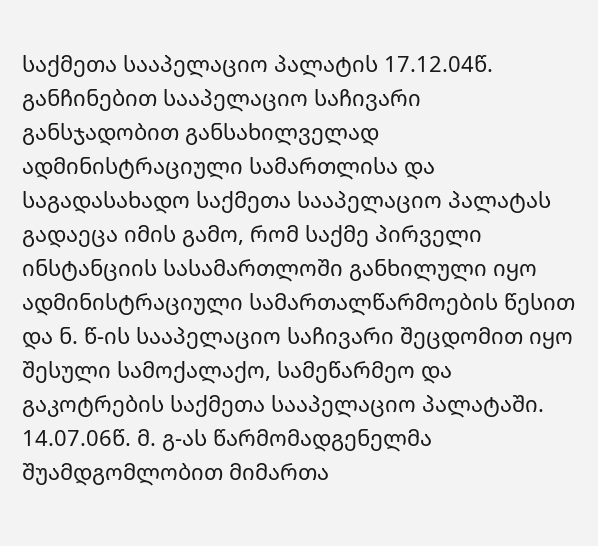საქმეთა სააპელაციო პალატის 17.12.04წ. განჩინებით სააპელაციო საჩივარი განსჯადობით განსახილველად ადმინისტრაციული სამართლისა და საგადასახადო საქმეთა სააპელაციო პალატას გადაეცა იმის გამო, რომ საქმე პირველი ინსტანციის სასამართლოში განხილული იყო ადმინისტრაციული სამართალწარმოების წესით და ნ. წ-ის სააპელაციო საჩივარი შეცდომით იყო შესული სამოქალაქო, სამეწარმეო და გაკოტრების საქმეთა სააპელაციო პალატაში.
14.07.06წ. მ. გ-ას წარმომადგენელმა შუამდგომლობით მიმართა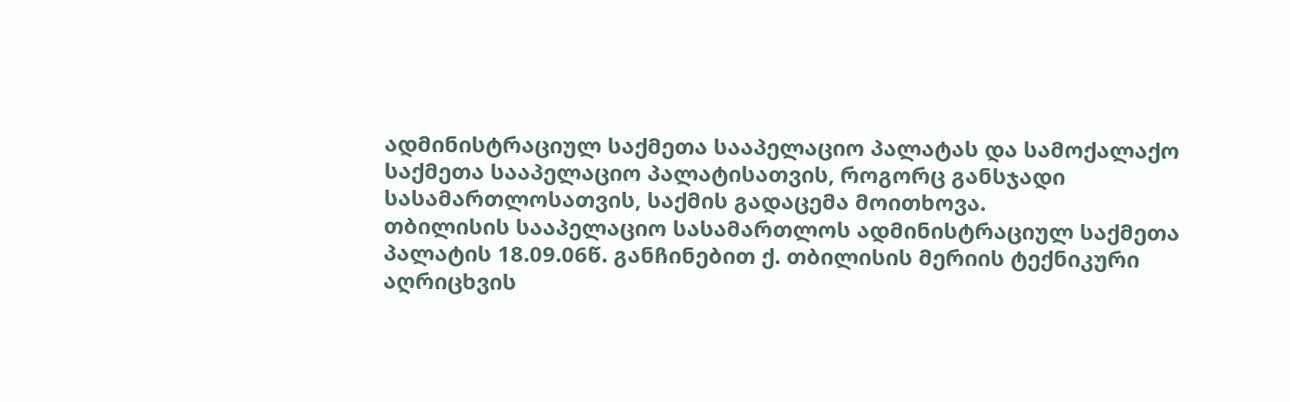ადმინისტრაციულ საქმეთა სააპელაციო პალატას და სამოქალაქო საქმეთა სააპელაციო პალატისათვის, როგორც განსჯადი სასამართლოსათვის, საქმის გადაცემა მოითხოვა.
თბილისის სააპელაციო სასამართლოს ადმინისტრაციულ საქმეთა პალატის 18.09.06წ. განჩინებით ქ. თბილისის მერიის ტექნიკური აღრიცხვის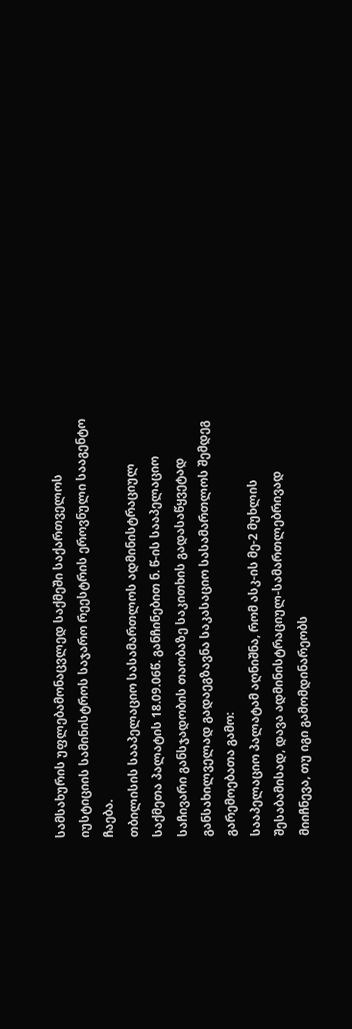სამსახურის უფლებამონაცვლედ საქმეში საქართველოს იუსტიციის სამინისტროს საჯარო რეესტრის ეროვნული სააგენტო ჩაება.
თბილისის სააპელაციო სასამართლოს ადმინისტრაციულ საქმეთა პალატის 18.09.06წ. განჩინებით ნ. წ-ის სააპელაციო საჩივარი განსჯადობის თაობაზე საკითხის გადასაწყვეტად განსახილველად გადაეგზავნა საკასაციო სასამართლოს შემდეგ გარემოებათა გამო:
სააპელაციო პალატამ აღნიშნა, რომ ასკ-ის მე-2 მუხლის შესაბამისად, დავა ადმინისტრაციულ-სამართლებრივად მიიჩნევა, თუ იგი გამომდინარეობს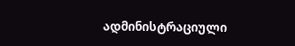ადმინისტრაციული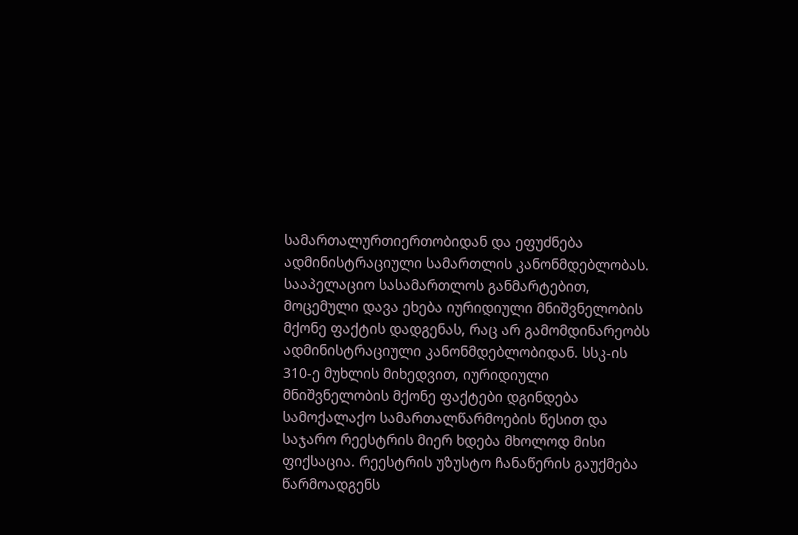სამართალურთიერთობიდან და ეფუძნება ადმინისტრაციული სამართლის კანონმდებლობას. სააპელაციო სასამართლოს განმარტებით, მოცემული დავა ეხება იურიდიული მნიშვნელობის მქონე ფაქტის დადგენას, რაც არ გამომდინარეობს ადმინისტრაციული კანონმდებლობიდან. სსკ-ის 310-ე მუხლის მიხედვით, იურიდიული მნიშვნელობის მქონე ფაქტები დგინდება სამოქალაქო სამართალწარმოების წესით და საჯარო რეესტრის მიერ ხდება მხოლოდ მისი ფიქსაცია. რეესტრის უზუსტო ჩანაწერის გაუქმება წარმოადგენს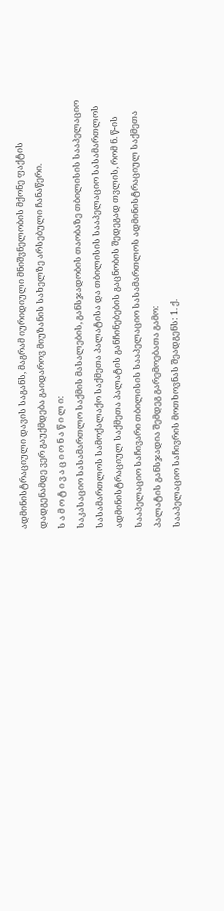ადმინისტრაციული დავის საგანს, მაგრამ იურიდიული მნიშვნელობის მქონე ფაქტის დადგენამდე ვერ გაუქმდება გაიდაროვ მიუზანის სახელზე არსებული ჩანაწერი.
ს ა მ ო ტ ი ვ ა ც ი ო ნ ა წ ი ლ ი:
საკასაციო სასამართლო საქმის მასალების, განსჯადობის თაობაზე თბილისის სააპელაციო სასამართლოს სამოქალაქო საქმეთა პალატისა და თბილისის სააპელაციო სასამართლოს ადმინისტრაციულ საქმეთა პალატის განჩინებების გაცნობის შედეგად თვლის, რომ ნ. წ-ის სააპელაციო საჩივარი თბილისის სააპელაციო სასამართლოს ადმინისტრაციულ საქმეთა პალატის განსჯადია შემდეგ გარემოებათა გამო:
სააპელაციო საჩივრის მოთხოვნას შეადგენს: 1. ქ.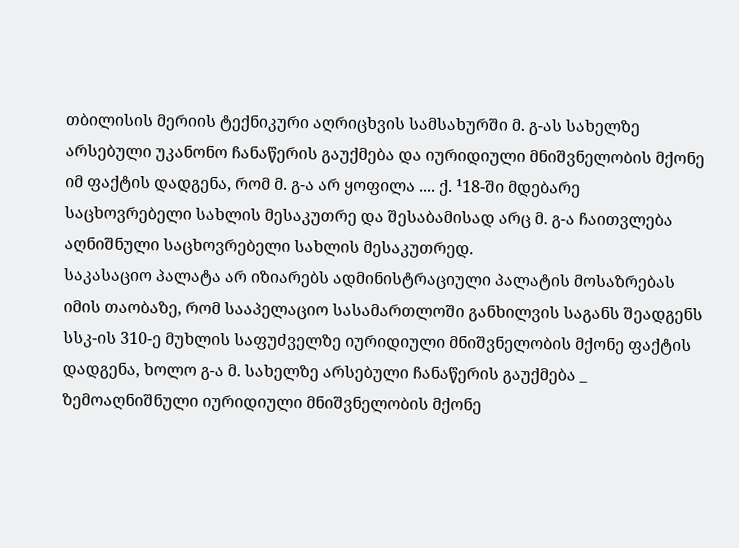თბილისის მერიის ტექნიკური აღრიცხვის სამსახურში მ. გ-ას სახელზე არსებული უკანონო ჩანაწერის გაუქმება და იურიდიული მნიშვნელობის მქონე იმ ფაქტის დადგენა, რომ მ. გ-ა არ ყოფილა .... ქ. ¹18-ში მდებარე საცხოვრებელი სახლის მესაკუთრე და შესაბამისად არც მ. გ-ა ჩაითვლება აღნიშნული საცხოვრებელი სახლის მესაკუთრედ.
საკასაციო პალატა არ იზიარებს ადმინისტრაციული პალატის მოსაზრებას იმის თაობაზე, რომ სააპელაციო სასამართლოში განხილვის საგანს შეადგენს სსკ-ის 310-ე მუხლის საფუძველზე იურიდიული მნიშვნელობის მქონე ფაქტის დადგენა, ხოლო გ-ა მ. სახელზე არსებული ჩანაწერის გაუქმება _ ზემოაღნიშნული იურიდიული მნიშვნელობის მქონე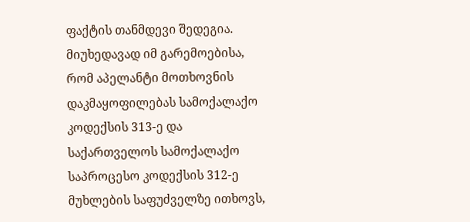ფაქტის თანმდევი შედეგია.
მიუხედავად იმ გარემოებისა, რომ აპელანტი მოთხოვნის დაკმაყოფილებას სამოქალაქო კოდექსის 313-ე და საქართველოს სამოქალაქო საპროცესო კოდექსის 312-ე მუხლების საფუძველზე ითხოვს,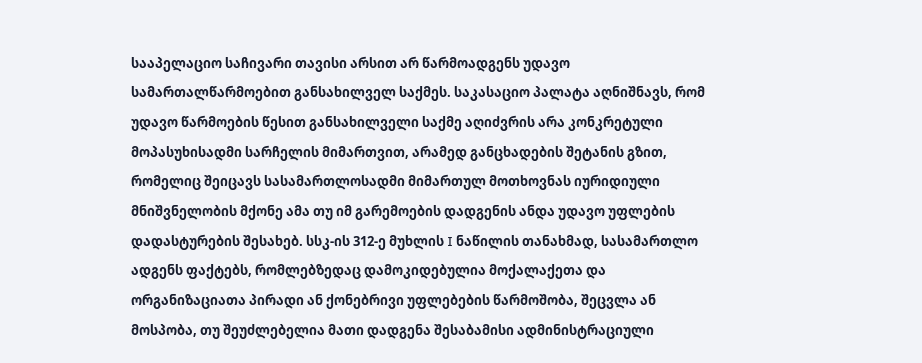სააპელაციო საჩივარი თავისი არსით არ წარმოადგენს უდავო სამართალწარმოებით განსახილველ საქმეს. საკასაციო პალატა აღნიშნავს, რომ უდავო წარმოების წესით განსახილველი საქმე აღიძვრის არა კონკრეტული მოპასუხისადმი სარჩელის მიმართვით, არამედ განცხადების შეტანის გზით, რომელიც შეიცავს სასამართლოსადმი მიმართულ მოთხოვნას იურიდიული მნიშვნელობის მქონე ამა თუ იმ გარემოების დადგენის ანდა უდავო უფლების დადასტურების შესახებ. სსკ-ის 312-ე მუხლის I ნაწილის თანახმად, სასამართლო ადგენს ფაქტებს, რომლებზედაც დამოკიდებულია მოქალაქეთა და ორგანიზაციათა პირადი ან ქონებრივი უფლებების წარმოშობა, შეცვლა ან მოსპობა, თუ შეუძლებელია მათი დადგენა შესაბამისი ადმინისტრაციული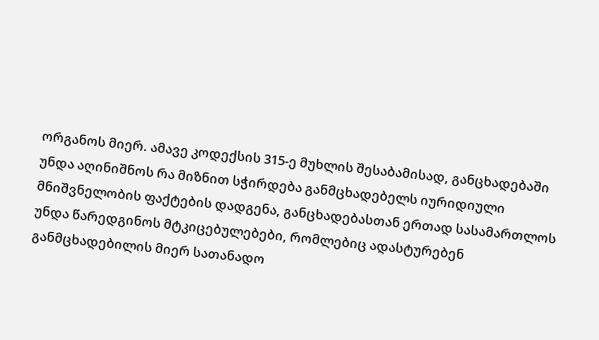ორგანოს მიერ. ამავე კოდექსის 315-ე მუხლის შესაბამისად, განცხადებაში უნდა აღინიშნოს რა მიზნით სჭირდება განმცხადებელს იურიდიული მნიშვნელობის ფაქტების დადგენა, განცხადებასთან ერთად სასამართლოს უნდა წარედგინოს მტკიცებულებები, რომლებიც ადასტურებენ განმცხადებილის მიერ სათანადო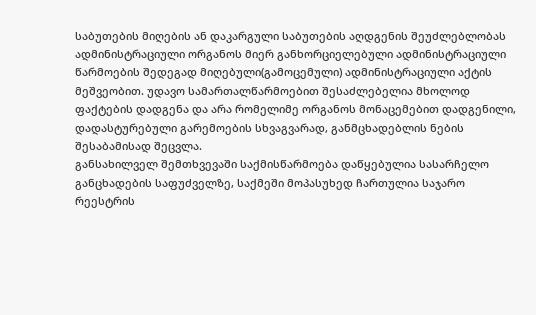საბუთების მიღების ან დაკარგული საბუთების აღდგენის შეუძლებლობას ადმინისტრაციული ორგანოს მიერ განხორციელებული ადმინისტრაციული წარმოების შედეგად მიღებული(გამოცემული) ადმინისტრაციული აქტის მეშვეობით. უდავო სამართალწარმოებით შესაძლებელია მხოლოდ ფაქტების დადგენა და არა რომელიმე ორგანოს მონაცემებით დადგენილი, დადასტურებული გარემოების სხვაგვარად, განმცხადებლის ნების შესაბამისად შეცვლა.
განსახილველ შემთხვევაში საქმისწარმოება დაწყებულია სასარჩელო განცხადების საფუძველზე, საქმეში მოპასუხედ ჩართულია საჯარო რეესტრის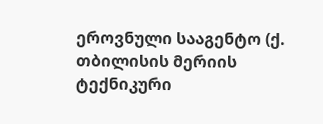ეროვნული სააგენტო (ქ. თბილისის მერიის ტექნიკური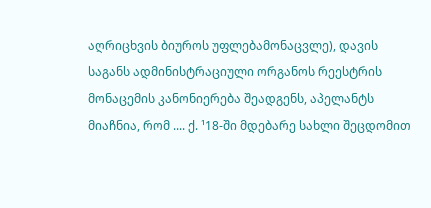აღრიცხვის ბიუროს უფლებამონაცვლე), დავის საგანს ადმინისტრაციული ორგანოს რეესტრის მონაცემის კანონიერება შეადგენს, აპელანტს მიაჩნია, რომ .... ქ. ¹18-ში მდებარე სახლი შეცდომით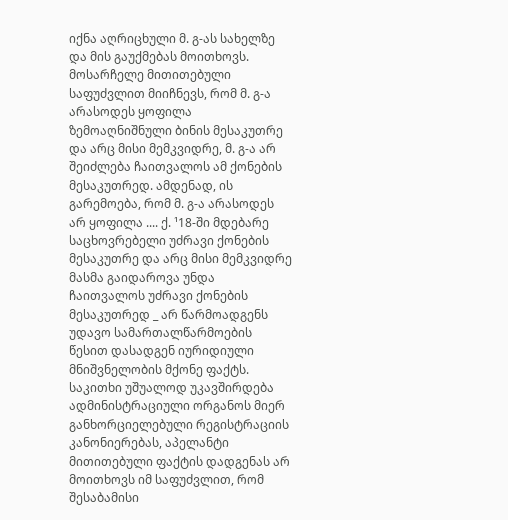იქნა აღრიცხული მ. გ-ას სახელზე და მის გაუქმებას მოითხოვს. მოსარჩელე მითითებული საფუძვლით მიიჩნევს, რომ მ. გ-ა არასოდეს ყოფილა ზემოაღნიშნული ბინის მესაკუთრე და არც მისი მემკვიდრე, მ. გ-ა არ შეიძლება ჩაითვალოს ამ ქონების მესაკუთრედ. ამდენად, ის გარემოება, რომ მ. გ-ა არასოდეს არ ყოფილა .... ქ. ¹18-ში მდებარე საცხოვრებელი უძრავი ქონების მესაკუთრე და არც მისი მემკვიდრე მასმა გაიდაროვა უნდა ჩაითვალოს უძრავი ქონების მესაკუთრედ _ არ წარმოადგენს უდავო სამართალწარმოების წესით დასადგენ იურიდიული მნიშვნელობის მქონე ფაქტს. საკითხი უშუალოდ უკავშირდება ადმინისტრაციული ორგანოს მიერ განხორციელებული რეგისტრაციის კანონიერებას, აპელანტი მითითებული ფაქტის დადგენას არ მოითხოვს იმ საფუძვლით, რომ შესაბამისი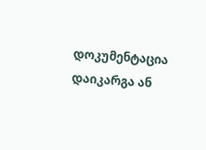დოკუმენტაცია დაიკარგა ან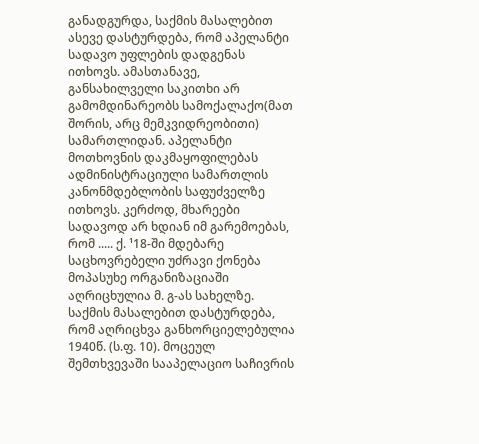განადგურდა, საქმის მასალებით ასევე დასტურდება, რომ აპელანტი სადავო უფლების დადგენას ითხოვს. ამასთანავე, განსახილველი საკითხი არ გამომდინარეობს სამოქალაქო(მათ შორის, არც მემკვიდრეობითი) სამართლიდან. აპელანტი მოთხოვნის დაკმაყოფილებას ადმინისტრაციული სამართლის კანონმდებლობის საფუძველზე ითხოვს. კერძოდ, მხარეები სადავოდ არ ხდიან იმ გარემოებას, რომ ..... ქ. ¹18-ში მდებარე საცხოვრებელი უძრავი ქონება მოპასუხე ორგანიზაციაში აღრიცხულია მ. გ-ას სახელზე. საქმის მასალებით დასტურდება, რომ აღრიცხვა განხორციელებულია 1940წ. (ს.ფ. 10). მოცეულ შემთხვევაში სააპელაციო საჩივრის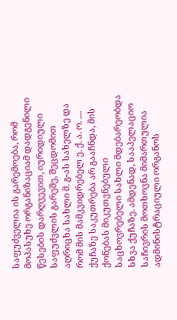საფუძველია ის გარემოება, რომ მოპასუხე ორგანიზაციამ დადგენილი წესების დარღვევით, იურიდიული საფუძვლის გარეშე, შეცდომით აღრიცხა სახლი მ. გ-ას სახელზე და რომ მის მამკვიდრებელ ე. ქ. ა. ო. .... ქუჩაზე საკუთრება არ გააჩნდა, მის ქონებას მიკუთვნებული საცხოვრებელი სახლი მდებარეობდა სხვა ქუჩაზე. ამდენად, სააპელაციო საჩივრის მოთხოვნა მიმართულია ადმინისტრაციული ორგანოს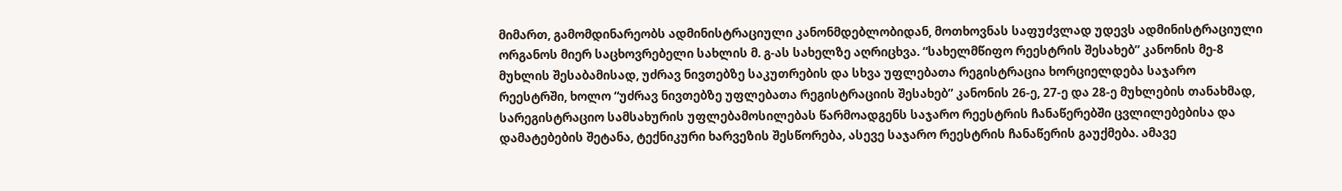მიმართ, გამომდინარეობს ადმინისტრაციული კანონმდებლობიდან, მოთხოვნას საფუძვლად უდევს ადმინისტრაციული ორგანოს მიერ საცხოვრებელი სახლის მ. გ-ას სახელზე აღრიცხვა. “სახელმწიფო რეესტრის შესახებ” კანონის მე-8 მუხლის შესაბამისად, უძრავ ნივთებზე საკუთრების და სხვა უფლებათა რეგისტრაცია ხორციელდება საჯარო რეესტრში, ხოლო “უძრავ ნივთებზე უფლებათა რეგისტრაციის შესახებ” კანონის 26-ე, 27-ე და 28-ე მუხლების თანახმად, სარეგისტრაციო სამსახურის უფლებამოსილებას წარმოადგენს საჯარო რეესტრის ჩანაწერებში ცვლილებებისა და დამატებების შეტანა, ტექნიკური ხარვეზის შესწორება, ასევე საჯარო რეესტრის ჩანაწერის გაუქმება. ამავე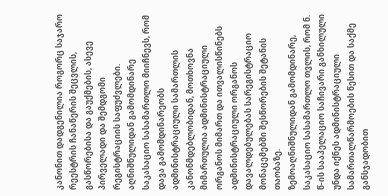კანონით დადგენილია როგორც საჯარო რეესტრის ჩანაწერის შეცვლის, გასწორებისა და გაუქმების, ასევე პირველადი და შემდგომი რეგისტრაციის საფუძვლები. აღნიშნულიდან გამომდინარე საკასაციო სასამართლო მიიჩნევს, რომ დავა გამომდინარეობს ადმინისტრაციული სამართლის კანონმდებლობიდან, მოთხოვნა მიმართულია ადმინისტრაციული ორგანოს მიმართ და ითვალისწინებს ადმინისტრაციული ორგანოს დავალდებულებას სარეგისტრაციო მონაცემებში შესწორების შეტანის თაობაზე.
ზემოაღნიშნულიდან გამომდინარე, საკასაციო სასამართლო თვლის, რომ ნ. წ-ის სააპელაციო საჩივარი განხილული უნდა იქნეს ადმინისტრაციული სამართალწარმოების წესით და საქმე განსჯადობით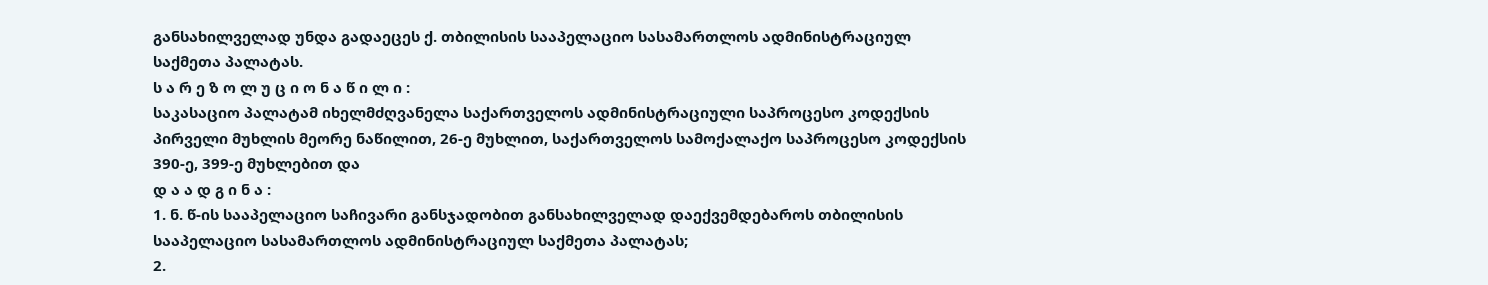განსახილველად უნდა გადაეცეს ქ. თბილისის სააპელაციო სასამართლოს ადმინისტრაციულ საქმეთა პალატას.
ს ა რ ე ზ ო ლ უ ც ი ო ნ ა წ ი ლ ი :
საკასაციო პალატამ იხელმძღვანელა საქართველოს ადმინისტრაციული საპროცესო კოდექსის პირველი მუხლის მეორე ნაწილით, 26-ე მუხლით, საქართველოს სამოქალაქო საპროცესო კოდექსის 390-ე, 399-ე მუხლებით და
დ ა ა დ გ ი ნ ა :
1. ნ. წ-ის სააპელაციო საჩივარი განსჯადობით განსახილველად დაექვემდებაროს თბილისის სააპელაციო სასამართლოს ადმინისტრაციულ საქმეთა პალატას;
2.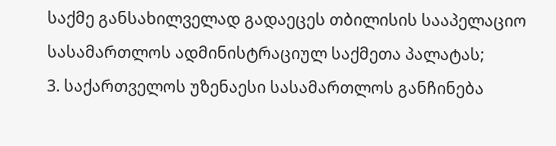საქმე განსახილველად გადაეცეს თბილისის სააპელაციო სასამართლოს ადმინისტრაციულ საქმეთა პალატას;
3. საქართველოს უზენაესი სასამართლოს განჩინება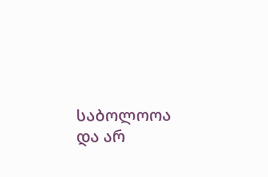საბოლოოა და არ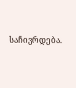საჩივრდება.